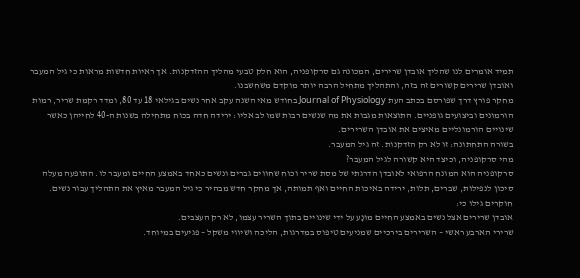תמיד אומרים לנו שהליך אובדן שרירים, המכונה גם סרקופניה, הוא חלק טבעי מהליך ההזדקנות. אך ראיות חדשות מראות כי גיל המעבר ואובדן שרירים קשורים זה בזה, והתהליך מתחיל הרבה יותר מוקדם משחשבנו.
מחקר פורץ דרך שפורסם בכתב העת Journal of Physiology בחודש מאי השנה עקב אחר נשים בגילאי 18 עד 80, ומדד רקמת שריר, רמות הורמונים וביצועים גופניים. התוצאות מגבות את מה שנשים רבות שמו לב אליו: ירידה חדה בכוח מתחילה בשנות ה-40 לחייהן כאשר שינויים הורמונליים מאיצים את אובדן השרירים.
בשורה התחתונה: זו לא רק הזדקנות. זה גיל המעבר.
מהי סרקופניה, וכיצד היא קשורה לגיל המעבר?
סרקופניה הוא המונח הרפואי לאובדן הדרגתי של מסת שריר וכוח שחווים גברים ונשים כאחד באמצע החיים ומעבר לו. התופעה מעלה סיכון לנפילות, שברים, תלות, ירידה באיכות החיים ואף תמותה, אך מחקר חדש מבהיר כי גיל המעבר מאיץ את התהליך עבור נשים.
חוקרים גילו כי:
אובדן שרירים אצל נשים באמצע החיים מוּנָע על ידי שינויים בתוך השריר עצמו, לא רק העצבים.
שרירי הארבע ראשי – השרירים בירכיים שמניעים טיפוס במדרגות, הליכה ושיווי משקל – פגיעים במיוחד.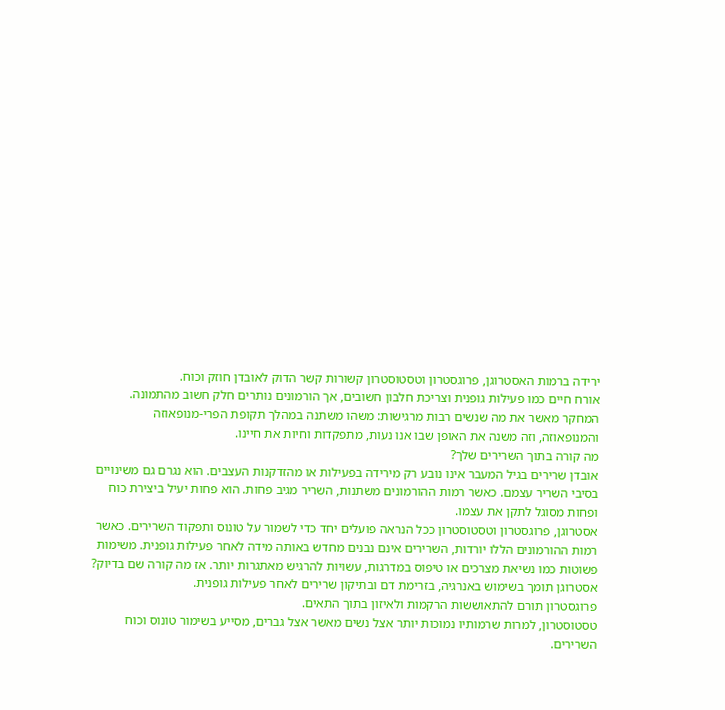ירידה ברמות האסטרוגן, פרוגסטרון וטסטוסטרון קשורות קשר הדוק לאובדן חוזק וכוח.
אורח חיים כמו פעילות גופנית וצריכת חלבון חשובים, אך הורמונים נותרים חלק חשוב מהתמונה.
המחקר מאשר את מה שנשים רבות מרגישות: משהו משתנה במהלך תקופת הפרי-מנופאוזה והמנופאוזה, וזה משנה את האופן שבו אנו נעות, מתפקדות וחיות את חיינו.
מה קורה בתוך השרירים שלך?
אובדן שרירים בגיל המעבר אינו נובע רק מירידה בפעילות או מהזדקנות העצבים. הוא נגרם גם משינויים בסיבי השריר עצמם. כאשר רמות ההורמונים משתנות, השריר מגיב פחות. הוא פחות יעיל ביצירת כוח ופחות מסוגל לתקן את עצמו.
אסטרוגן, פרוגסטרון וטסטוסטרון ככל הנראה פועלים יחד כדי לשמור על טונוס ותפקוד השרירים. כאשר רמות ההורמונים הללו יורדות, השרירים אינם נבנים מחדש באותה מידה לאחר פעילות גופנית. משימות פשוטות כמו נשיאת מצרכים או טיפוס במדרגות, עשויות להרגיש מאתגרות יותר. אז מה קורה שם בדיוק?
אסטרוגן תומך בשימוש באנרגיה, בזרימת דם ובתיקון שרירים לאחר פעילות גופנית.
פרוגסטרון תורם להתאוששות הרקמות ולאיזון בתוך התאים.
טסטוסטרון, למרות שרמותיו נמוכות יותר אצל נשים מאשר אצל גברים, מסייע בשימור טונוס וכוח השרירים.